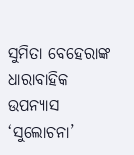ସୁମିତା ବେହେରାଙ୍କ ଧାରାବାହିକ ଉପନ୍ୟାସ ‘ସୁଲୋଚନା’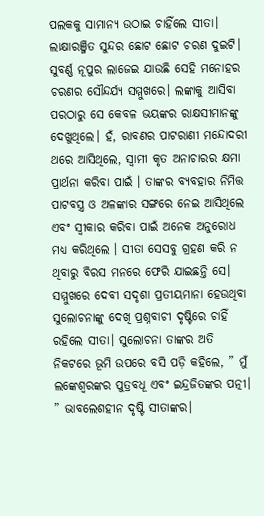ପଲକକୁ ସାମାନ୍ୟ ଉଠାଇ ଚାହିଁଲେ ସୀତା। ଲାକ୍ଷାରଞ୍ଜିତ ସୁନ୍ଦର ଛୋଟ ଛୋଟ ଚରଣ ଦୁଇଟି। ସୁବର୍ଣ୍ଣ ନୂପୁର ଲାଜେଇ ଯାଉଛି ସେହି ମନୋହର ଚରଣର ସୌନ୍ଦର୍ଯ୍ୟ ସମ୍ମୁଖରେ। ଲଙ୍କାକୁ ଆସିବା ପରଠାରୁ ସେ କେବଳ ଭୟଙ୍କର ରାକ୍ଷସୀମାନଙ୍କୁ ଦେଖୁଥିଲେ। ହଁ, ରାବଣର ପାଟରାଣୀ ମନ୍ଦୋଦରୀ ଥରେ ଆସିଥିଲେ, ସ୍ୱାମୀ କୃତ ଅନାଚାରର କ୍ଷମା ପ୍ରାର୍ଥନା କରିବା ପାଇଁ । ତାଙ୍କର ବ୍ୟବହାର ନିମିତ୍ତ ପାଟବସ୍ତ୍ର ଓ ଅଳଙ୍କାର ସଙ୍ଗରେ ନେଇ ଆସିଥିଲେ ଏବଂ ସ୍ୱୀକାର କରିବା ପାଇଁ ଅନେକ ଅନୁରୋଧ ମଧ୍ୟ କରିଥିଲେ । ସୀତା ସେସବୁ ଗ୍ରହଣ କରି ନ ଥିବାରୁ ବିରସ ମନରେ ଫେରି ଯାଇଛନ୍ତି ସେ।
ସମ୍ମୁଖରେ ଦେବୀ ସଦୃଶା ପ୍ରତୀୟମାନା ହେଉଥିବା ସୁଲୋଚନାଙ୍କୁ ଦେଖି ପ୍ରଶ୍ନବାଚୀ ଦୃଷ୍ଟିରେ ଚାହିଁ ରହିଲେ ସୀତା। ସୁଲୋଚନା ତାଙ୍କର ଅତି ନିକଟରେ ଭୂମି ଉପରେ ବସି ପଡ଼ି କହିଲେ, ” ମୁଁ ଲଙ୍କେଶ୍ୱରଙ୍କର ପୁତ୍ରବଧୂ ଏବଂ ଇନ୍ଦ୍ରଜିତଙ୍କର ପତ୍ନୀ। ” ଭାବଲେଶହୀନ ଦୃଷ୍ଟି ସୀତାଙ୍କର।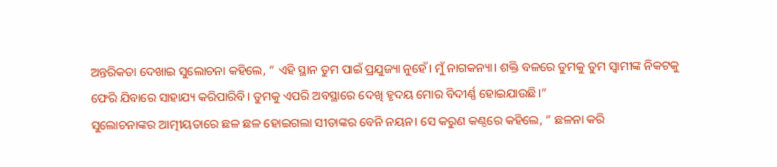ଅନ୍ତରିକତା ଦେଖାଇ ସୁଲୋଚନା କହିଲେ, ” ଏହି ସ୍ଥାନ ତୁମ ପାଇଁ ପ୍ରଯୁଜ୍ୟା ନୁହେଁ। ମୁଁ ନାଗକନ୍ୟା। ଶକ୍ତି ବଳରେ ତୁମକୁ ତୁମ ସ୍ୱାମୀଙ୍କ ନିକଟକୁ ଫେରି ଯିବାରେ ସାହାଯ୍ୟ କରିପାରିବି। ତୁମକୁ ଏପରି ଅବସ୍ଥାରେ ଦେଖି ହୃଦୟ ମୋର ବିଦୀର୍ଣ୍ଣ ହୋଇଯାଉଛି।”
ସୁଲୋଚନାଙ୍କର ଆତ୍ମୀୟତାରେ ଛଳ ଛଳ ହୋଇଗଲା ସୀତାଙ୍କର ବେନି ନୟନ। ସେ କରୁଣ କଣ୍ଠରେ କହିଲେ, ” ଛଳନା କରି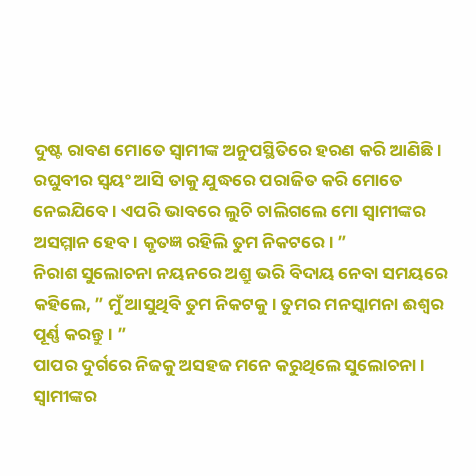ଦୁଷ୍ଟ ରାବଣ ମୋତେ ସ୍ୱାମୀଙ୍କ ଅନୁପସ୍ଥିତିରେ ହରଣ କରି ଆଣିଛି। ରଘୁବୀର ସ୍ୱୟଂ ଆସି ତାକୁ ଯୁଦ୍ଧରେ ପରାଜିତ କରି ମୋତେ ନେଇଯିବେ। ଏପରି ଭାବରେ ଲୁଚି ଚାଲିଗଲେ ମୋ ସ୍ୱାମୀଙ୍କର ଅସମ୍ମାନ ହେବ। କୃତଜ୍ଞ ରହିଲି ତୁମ ନିକଟରେ। ”
ନିରାଶ ସୁଲୋଚନା ନୟନରେ ଅଶ୍ରୁ ଭରି ବିଦାୟ ନେବା ସମୟରେ କହିଲେ, ” ମୁଁ ଆସୁଥିବି ତୁମ ନିକଟକୁ। ତୁମର ମନସ୍କାମନା ଈଶ୍ୱର ପୂର୍ଣ୍ଣ କରନ୍ତୁ। ”
ପାପର ଦୁର୍ଗରେ ନିଜକୁ ଅସହଜ ମନେ କରୁଥିଲେ ସୁଲୋଚନା। ସ୍ୱାମୀଙ୍କର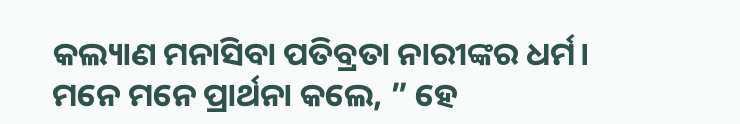କଲ୍ୟାଣ ମନାସିବା ପତିବ୍ରତା ନାରୀଙ୍କର ଧର୍ମ। ମନେ ମନେ ପ୍ରାର୍ଥନା କଲେ, ” ହେ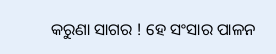କରୁଣା ସାଗର ! ହେ ସଂସାର ପାଳନ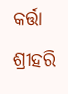କର୍ତ୍ତା ଶ୍ରୀହରି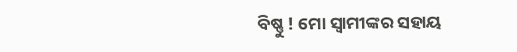ବିଷ୍ଣୁ ! ମୋ ସ୍ୱାମୀଙ୍କର ସହାୟ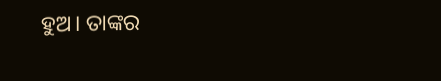ହୁଅ। ତାଙ୍କର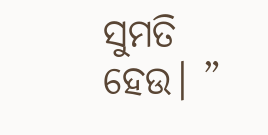ସୁମତି ହେଉ। ”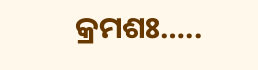କ୍ରମଶଃ…..